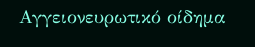Αγγειονευρωτικό οίδημα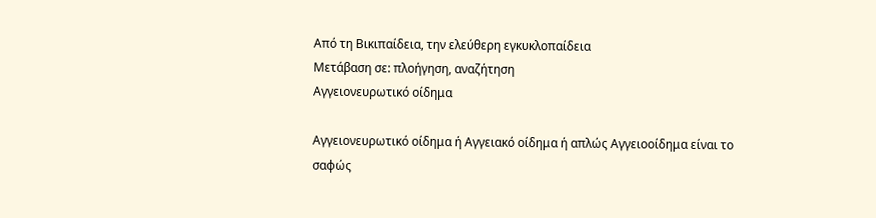Από τη Βικιπαίδεια, την ελεύθερη εγκυκλοπαίδεια
Μετάβαση σε: πλοήγηση, αναζήτηση
Αγγειονευρωτικό οίδημα

Αγγειονευρωτικό οίδημα ή Αγγειακό οίδημα ή απλώς Αγγειοοίδημα είναι το σαφώς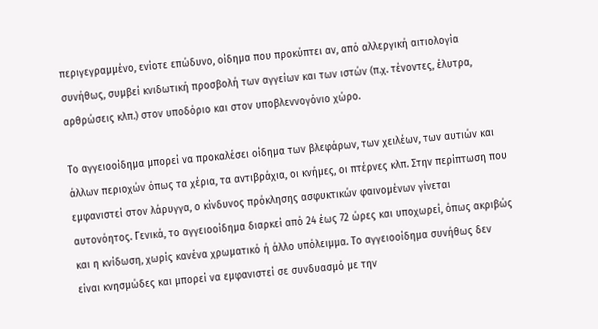περιγεγραμμένο, ενίοτε επώδυνο, οίδημα που προκύπτει αν, από αλλεργική αιτιολογία συνήθως, συμβεί κνιδωτική προσβολή των αγγείων και των ιστών (π.χ. τένοντες, έλυτρα, αρθρώσεις κλπ.) στον υποδόριο και στον υποβλεννογόνιο χώρο.

Το αγγειοοίδημα μπορεί να προκαλέσει οίδημα των βλεφάρων, των χειλέων, των αυτιών και άλλων περιοχών όπως τα χέρια, τα αντιβράχια, οι κνήμες, οι πτέρνες κλπ. Στην περίπτωση που εμφανιστεί στον λάρυγγα, ο κίνδυνος πρόκλησης ασφυκτικών φαινομένων γίνεται αυτονόητος. Γενικά, το αγγειοοίδημα διαρκεί από 24 έως 72 ώρες και υποχωρεί, όπως ακριβώς και η κνίδωση, χωρίς κανένα χρωματικό ή άλλο υπόλειμμα. Το αγγειοοίδημα συνήθως δεν είναι κνησμώδες και μπορεί να εμφανιστεί σε συνδυασμό με την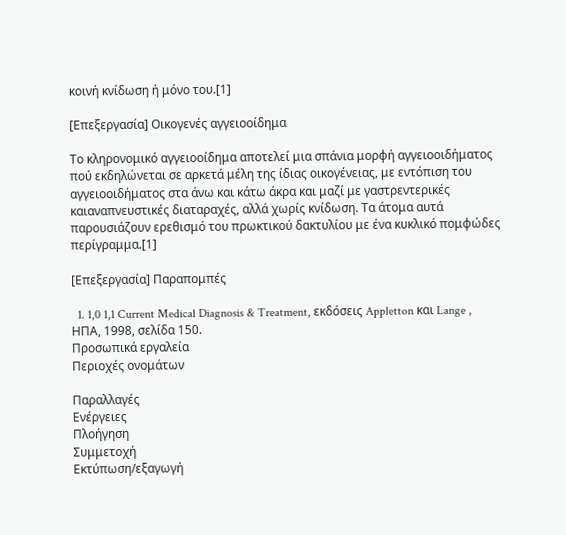κοινή κνίδωση ή μόνο του.[1]

[Επεξεργασία] Οικογενές αγγειοοίδημα

Το κληρονομικό αγγειοοίδημα αποτελεί μια σπάνια μορφή αγγειοοιδήματος πού εκδηλώνεται σε αρκετά μέλη της ίδιας οικογένειας, με εντόπιση του αγγειοοιδήματος στα άνω και κάτω άκρα και μαζί με γαστρεντερικές καιαναπνευστικές διαταραχές, αλλά χωρίς κνίδωση. Τα άτομα αυτά παρουσιάζουν ερεθισμό του πρωκτικού δακτυλίου με ένα κυκλικό πομφώδες περίγραμμα.[1]

[Επεξεργασία] Παραπομπές

  1. 1,0 1,1 Current Medical Diagnosis & Treatment, εκδόσεις Appletton και Lange , ΗΠΑ, 1998, σελίδα 150.
Προσωπικά εργαλεία
Περιοχές ονομάτων

Παραλλαγές
Ενέργειες
Πλοήγηση
Συμμετοχή
Εκτύπωση/εξαγωγή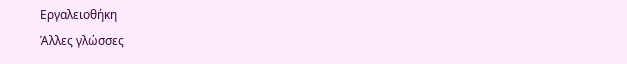Εργαλειοθήκη
Άλλες γλώσσες